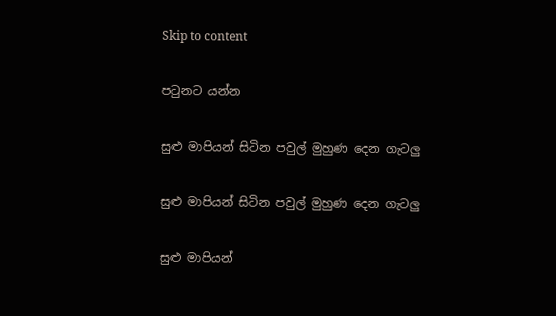Skip to content

පටුනට යන්න

සුළු මාපියන් සිටින පවුල් මුහුණ දෙන ගැටලු

සුළු මාපියන් සිටින පවුල් මුහුණ දෙන ගැටලු

සුළු මාපියන්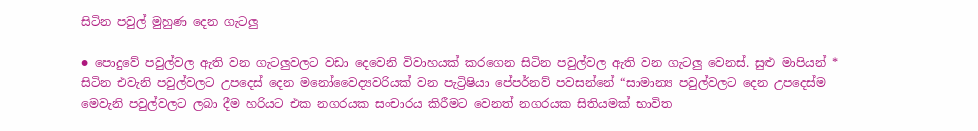සිටින පවුල් මුහුණ දෙන ගැටලු

● පොදුවේ පවුල්වල ඇති වන ගැටලුවලට වඩා දෙවෙනි විවාහයක් කරගෙන සිටින පවුල්වල ඇති වන ගැටලු වෙනස්. සුළු මාපියන් * සිටින එවැනි පවුල්වලට උපදෙස් දෙන මනෝවෛද්‍යවරියක් වන පැට්‍රිෂියා පේපර්නව් පවසන්නේ “සාමාන්‍ය පවුල්වලට දෙන උපදෙස්ම මෙවැනි පවුල්වලට ලබා දීම හරියට එක නගරයක සංචාරය කිරීමට වෙනත් නගරයක සිතියමක් භාවිත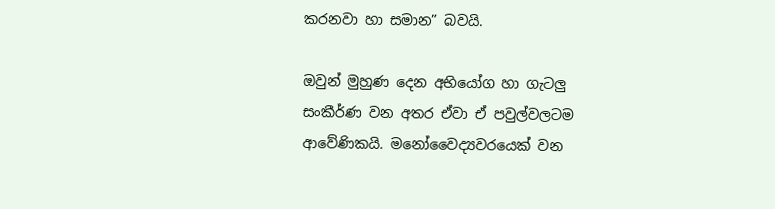කරනවා හා සමාන” බවයි.

ඔවුන් මුහුණ දෙන අභියෝග හා ගැටලු සංකීර්ණ වන අතර ඒවා ඒ පවුල්වලටම ආවේණිකයි. මනෝවෛද්‍යවරයෙක් වන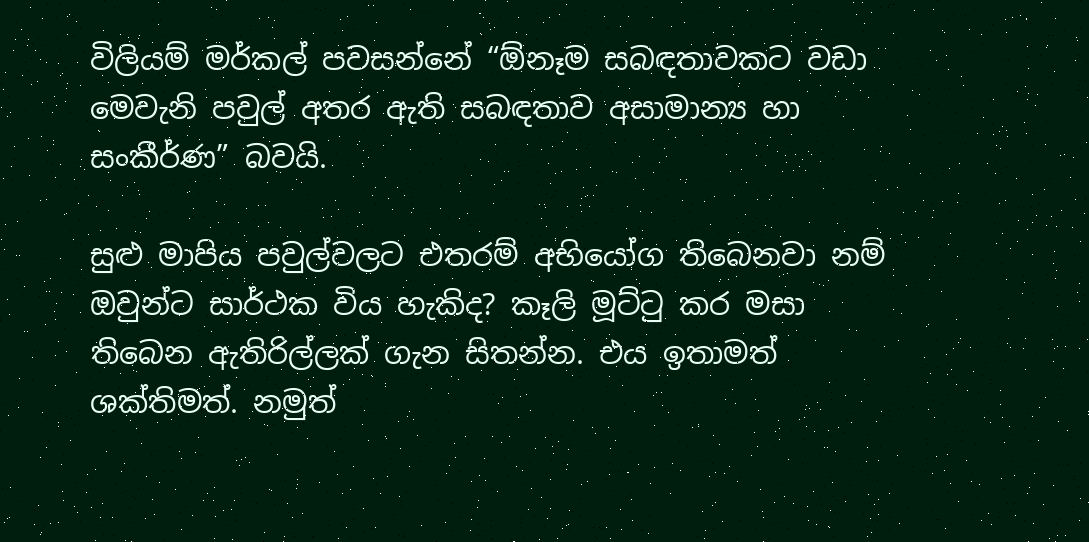විලියම් මර්කල් පවසන්නේ “ඕනෑම සබඳතාවකට වඩා මෙවැනි පවුල් අතර ඇති සබඳතාව අසාමාන්‍ය හා සංකීර්ණ” බවයි.

සුළු මාපිය පවුල්වලට එතරම් අභියෝග තිබෙනවා නම් ඔවුන්ට සාර්ථක විය හැකිද? කෑලි මූට්ටු කර මසා තිබෙන ඇතිරිල්ලක් ගැන සිතන්න. එය ඉතාමත් ශක්තිමත්. නමුත්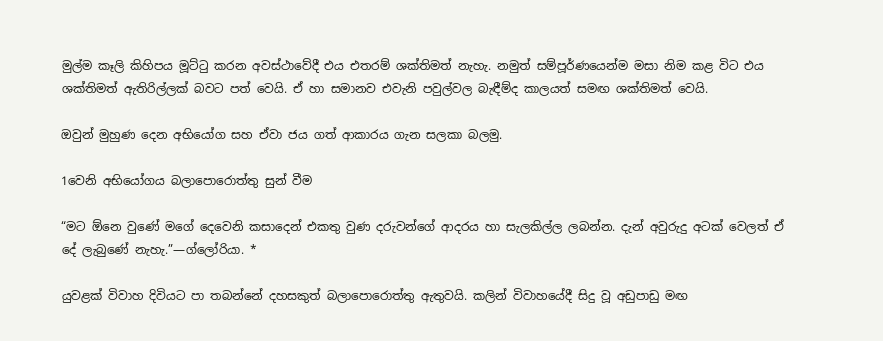මුල්ම කෑලි කිහිපය මූට්ටු කරන අවස්ථාවේදී එය එතරම් ශක්තිමත් නැහැ. නමුත් සම්පූර්ණයෙන්ම මසා නිම කළ විට එය ශක්තිමත් ඇතිරිල්ලක් බවට පත් වෙයි. ඒ හා සමානව එවැනි පවුල්වල බැඳීම්ද කාලයත් සමඟ ශක්තිමත් වෙයි.

ඔවුන් මුහුණ දෙන අභියෝග සහ ඒවා ජය ගත් ආකාරය ගැන සලකා බලමු.

1වෙනි අභියෝගය බලාපොරොත්තු සුන් වීම

“මට ඕනෙ වුණේ මගේ දෙවෙනි කසාදෙන් එකතු වුණ දරුවන්ගේ ආදරය හා සැලකිල්ල ලබන්න. දැන් අවුරුදු අටක් වෙලත් ඒ දේ ලැබුණේ නැහැ.”—ග්ලෝරියා. *

යුවළක් විවාහ දිවියට පා තබන්නේ දහසකුත් බලාපොරොත්තු ඇතුවයි. කලින් විවාහයේදී සිදු වූ අඩුපාඩු මඟ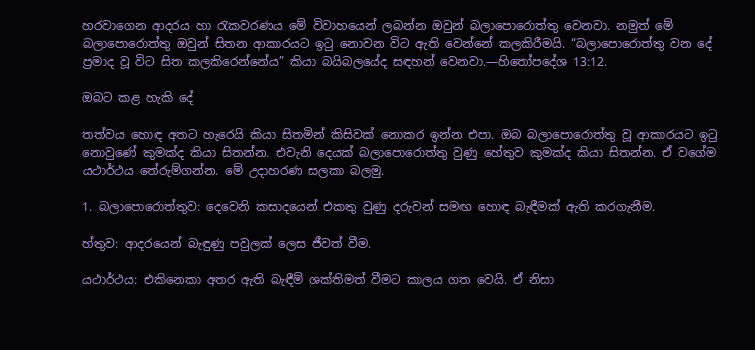හරවාගෙන ආදරය හා රැකවරණය මේ විවාහයෙන් ලබන්න ඔවුන් බලාපොරොත්තු වෙනවා. නමුත් මේ බලාපොරොත්තු ඔවුන් සිතන ආකාරයට ඉටු නොවන විට ඇති වෙන්නේ කලකිරීමයි. “බලාපොරොත්තු වන දේ ප්‍රමාද වූ විට සිත කලකිරෙන්නේය” කියා බයිබලයේද සඳහන් වෙනවා.—හිතෝපදේශ 13:12.

ඔබට කළ හැකි දේ

තත්වය හොඳ අතට හැරෙයි කියා සිතමින් කිසිවක් නොකර ඉන්න එපා. ඔබ බලාපොරොත්තු වූ ආකාරයට ඉටු නොවුණේ කුමක්ද කියා සිතන්න. එවැනි දෙයක් බලාපොරොත්තු වුණු හේතුව කුමක්ද කියා සිතන්න. ඒ වගේම යථාර්ථය තේරුම්ගන්න. මේ උදාහරණ සලකා බලමු.

1. බලාපොරොත්තුව: දෙවෙනි කසාදයෙන් එකතු වුණු දරුවන් සමඟ හොඳ බැඳීමක් ඇති කරගැනීම.

හ්තුව: ආදරයෙන් බැඳුණු පවුලක් ලෙස ජීවත් වීම.

යථාර්ථය: එකිනෙකා අතර ඇති බැඳීම් ශක්තිමත් වීමට කාලය ගත වෙයි. ඒ නිසා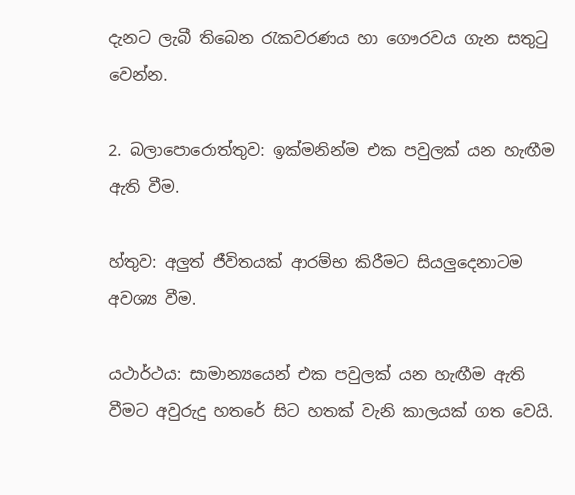දැනට ලැබී තිබෙන රැකවරණය හා ගෞරවය ගැන සතුටු වෙන්න.

2. බලාපොරොත්තුව: ඉක්මනින්ම එක පවුලක් යන හැඟීම ඇති වීම.

හ්තුව: අලුත් ජීවිතයක් ආරම්භ කිරීමට සියලුදෙනාටම අවශ්‍ය වීම.

යථාර්ථය: සාමාන්‍යයෙන් එක පවුලක් යන හැඟීම ඇති වීමට අවුරුදු හතරේ සිට හතක් වැනි කාලයක් ගත වෙයි.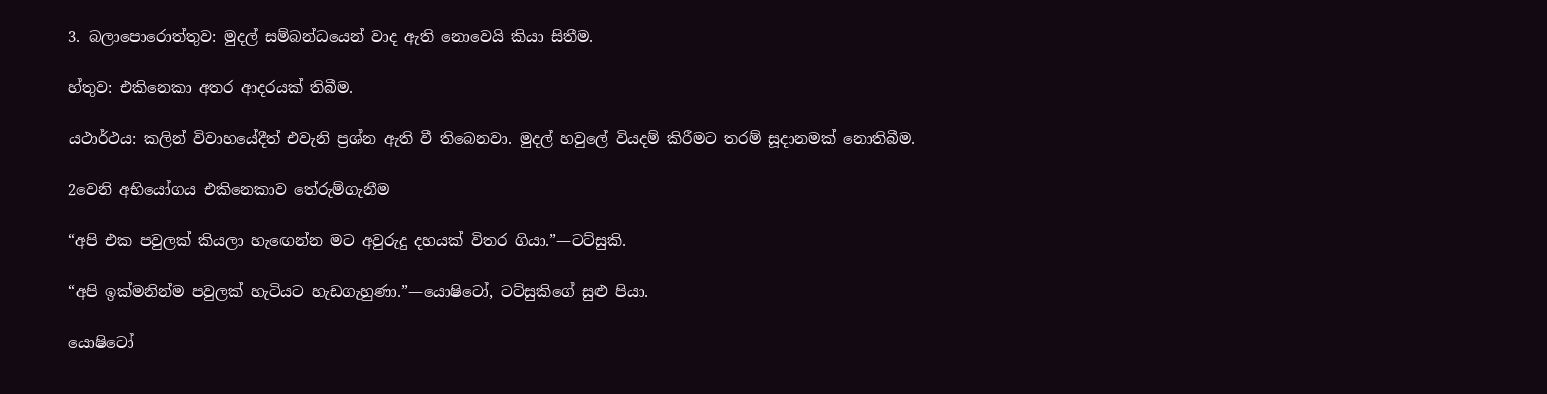3. බලාපොරොත්තුව: මුදල් සම්බන්ධයෙන් වාද ඇති නොවෙයි කියා සිතීම.

හ්තුව: එකිනෙකා අතර ආදරයක් තිබීම.

යථාර්ථය: කලින් විවාහයේදීත් එවැනි ප්‍රශ්න ඇති වී තිබෙනවා. මුදල් හවුලේ වියදම් කිරීමට තරම් සූදානමක් නොතිබීම.

2වෙනි අභියෝගය එකිනෙකාව තේරුම්ගැනීම

“අපි එක පවුලක් කියලා හැඟෙන්න මට අවුරුදු දහයක් විතර ගියා.”—ටට්සුකි.

“අපි ඉක්මනින්ම පවුලක් හැටියට හැඩගැහුණා.”—යොෂිටෝ, ටට්සුකිගේ සුළු පියා.

යොෂිටෝ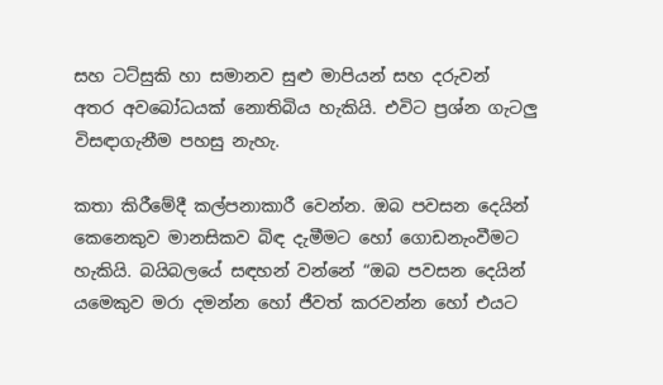සහ ටට්සුකි හා සමානව සුළු මාපියන් සහ දරුවන් අතර අවබෝධයක් නොතිබිය හැකියි. එවිට ප්‍රශ්න ගැටලු විසඳාගැනීම පහසු නැහැ.

කතා කිරීමේදී කල්පනාකාරී වෙන්න. ඔබ පවසන දෙයින් කෙනෙකුව මානසිකව බිඳ දැමීමට හෝ ගොඩනැංවීමට හැකියි. බයිබලයේ සඳහන් වන්නේ “ඔබ පවසන දෙයින් යමෙකුව මරා දමන්න හෝ ජීවත් කරවන්න හෝ එයට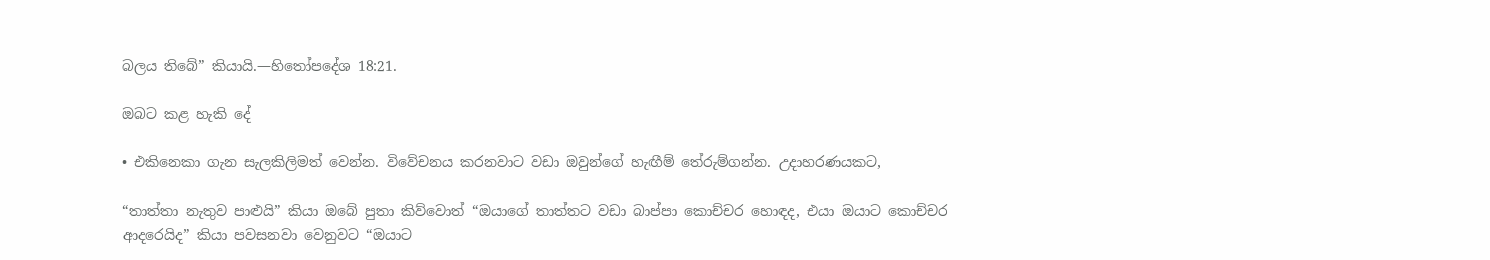බලය තිබේ” කියායි.—හිතෝපදේශ 18:21.

ඔබට කළ හැකි දේ

• එකිනෙකා ගැන සැලකිලිමත් වෙන්න. විවේචනය කරනවාට වඩා ඔවුන්ගේ හැඟීම් තේරුම්ගන්න. උදාහරණයකට,

“තාත්තා නැතුව පාළුයි” කියා ඔබේ පුතා කිව්වොත් “ඔයාගේ තාත්තට වඩා බාප්පා කොච්චර හොඳද, එයා ඔයාට කොච්චර ආදරෙයිද” කියා පවසනවා වෙනුවට “ඔයාට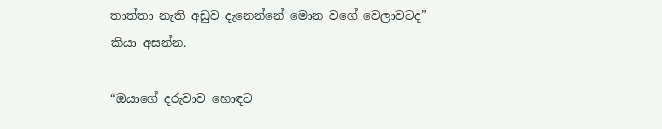තාත්තා නැති අඩුව දැනෙන්නේ මොන වගේ වෙලාවටද” කියා අසන්න.

“ඔයාගේ දරුවාව හොඳට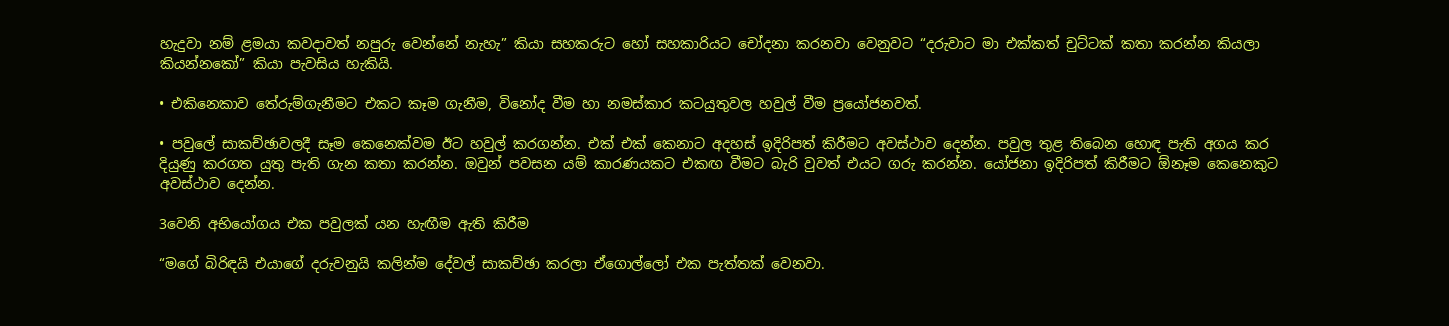හැදුවා නම් ළමයා කවදාවත් නපුරු වෙන්නේ නැහැ” කියා සහකරුට හෝ සහකාරියට චෝදනා කරනවා වෙනුවට “දරුවාට මා එක්කත් චුට්ටක් කතා කරන්න කියලා කියන්නකෝ” කියා පැවසිය හැකියි.

• එකිනෙකාව තේරුම්ගැනීමට එකට කෑම ගැනීම, විනෝද වීම හා නමස්කාර කටයුතුවල හවුල් වීම ප්‍රයෝජනවත්.

• පවුලේ සාකච්ඡාවලදී සෑම කෙනෙක්වම ඊට හවුල් කරගන්න. එක් එක් කෙනාට අදහස් ඉදිරිපත් කිරීමට අවස්ථාව දෙන්න. පවුල තුළ තිබෙන හොඳ පැති අගය කර දියුණු කරගත යුතු පැති ගැන කතා කරන්න. ඔවුන් පවසන යම් කාරණයකට එකඟ වීමට බැරි වුවත් එයට ගරු කරන්න. යෝජනා ඉදිරිපත් කිරීමට ඕනෑම කෙනෙකුට අවස්ථාව දෙන්න.

3වෙනි අභියෝගය එක පවුලක් යන හැඟීම ඇති කිරීම

“මගේ බිරිඳයි එයාගේ දරුවනුයි කලින්ම දේවල් සාකච්ඡා කරලා ඒගොල්ලෝ එක පැත්තක් වෙනවා.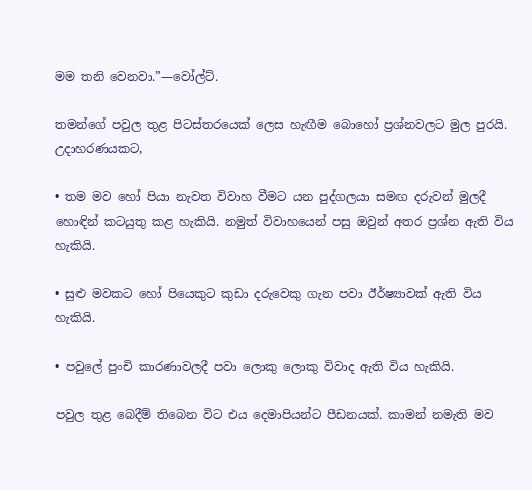මම තනි වෙනවා.”—වෝල්ට්.

තමන්ගේ පවුල තුළ පිටස්තරයෙක් ලෙස හැඟීම බොහෝ ප්‍රශ්නවලට මුල පුරයි. උදාහරණයකට,

• තම මව හෝ පියා නැවත විවාහ වීමට යන පුද්ගලයා සමඟ දරුවන් මුලදී හොඳින් කටයුතු කළ හැකියි. නමුත් විවාහයෙන් පසු ඔවුන් අතර ප්‍රශ්න ඇති විය හැකියි.

• සුළු මවකට හෝ පියෙකුට කුඩා දරුවෙකු ගැන පවා ඊර්ෂ්‍යාවක් ඇති විය හැකියි.

• පවුලේ පුංචි කාරණාවලදී පවා ලොකු ලොකු විවාද ඇති විය හැකියි.

පවුල තුළ බෙදීම් තිබෙන විට එය දෙමාපියන්ට පීඩනයක්. කාමන් නමැති මව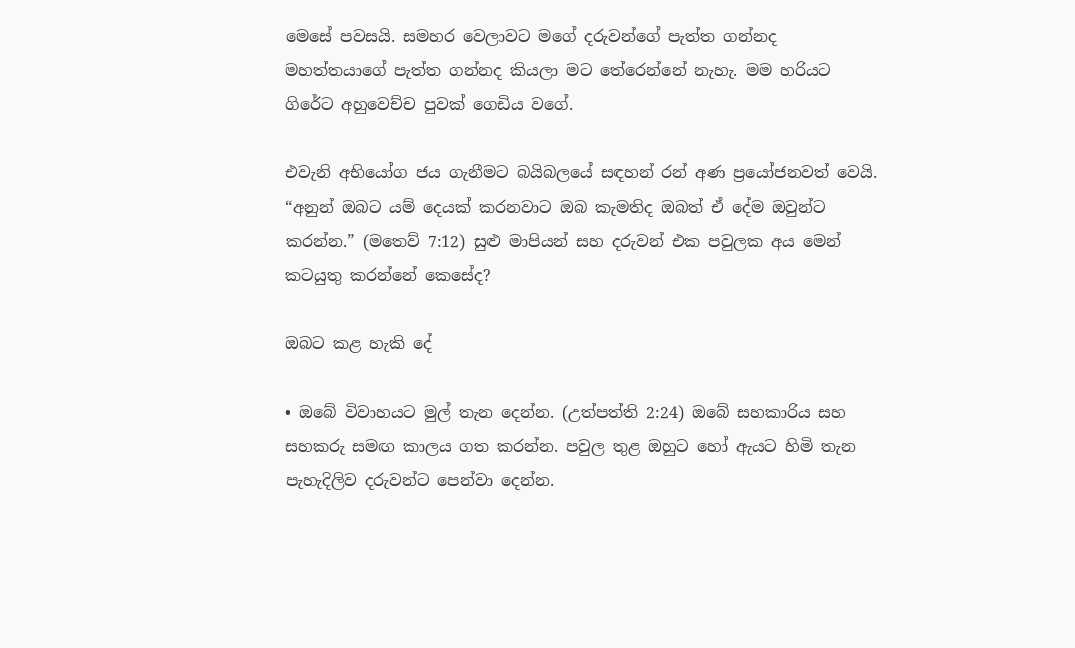මෙසේ පවසයි. සමහර වෙලාවට මගේ දරුවන්ගේ පැත්ත ගන්නද මහත්තයාගේ පැත්ත ගන්නද කියලා මට තේරෙන්නේ නැහැ. මම හරියට ගිරේට අහුවෙච්ච පුවක් ගෙඩිය වගේ.

එවැනි අභියෝග ජය ගැනීමට බයිබලයේ සඳහන් රන් අණ ප්‍රයෝජනවත් වෙයි. “අනුන් ඔබට යම් දෙයක් කරනවාට ඔබ කැමතිද ඔබත් ඒ දේම ඔවුන්ට කරන්න.” (මතෙව් 7:12) සුළු මාපියන් සහ දරුවන් එක පවුලක අය මෙන් කටයුතු කරන්නේ කෙසේද?

ඔබට කළ හැකි දේ

• ඔබේ විවාහයට මුල් තැන දෙන්න. (උත්පත්ති 2:24) ඔබේ සහකාරිය සහ සහකරු සමඟ කාලය ගත කරන්න. පවුල තුළ ඔහුට හෝ ඇයට හිමි තැන පැහැදිලිව දරුවන්ට පෙන්වා දෙන්න.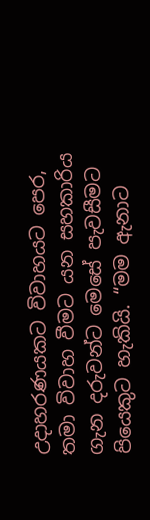උදාහරණයකට විවාහයට පෙර, තමා විවාහ වීමට යන සහකාරිය ගැන දරුවන්ට මෙසේ පැවසීමට පියෙකුට හැකියි. “මම ඇනාට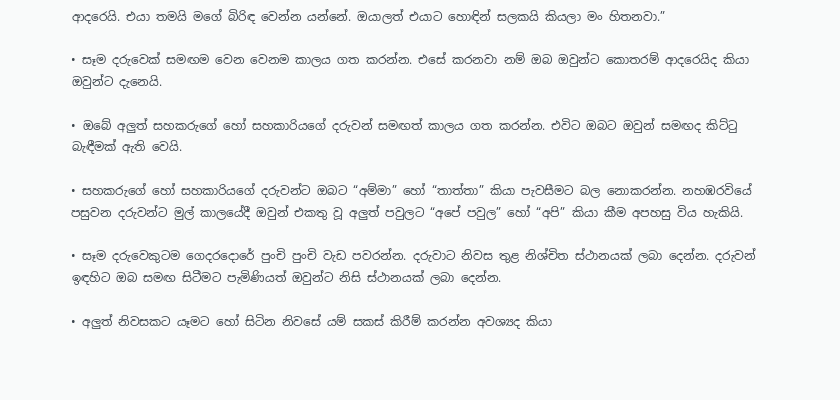ආදරෙයි. එයා තමයි මගේ බිරිඳ වෙන්න යන්නේ. ඔයාලත් එයාට හොඳින් සලකයි කියලා මං හිතනවා.”

• සෑම දරුවෙක් සමඟම වෙන වෙනම කාලය ගත කරන්න. එසේ කරනවා නම් ඔබ ඔවුන්ට කොතරම් ආදරෙයිද කියා ඔවුන්ට දැනෙයි.

• ඔබේ අලුත් සහකරුගේ හෝ සහකාරියගේ දරුවන් සමඟත් කාලය ගත කරන්න. එවිට ඔබට ඔවුන් සමඟද කිට්ටු බැඳීමක් ඇති වෙයි.

• සහකරුගේ හෝ සහකාරියගේ දරුවන්ට ඔබට “අම්මා” හෝ “තාත්තා” කියා පැවසීමට බල නොකරන්න. නහඹරවියේ පසුවන දරුවන්ට මුල් කාලයේදී ඔවුන් එකතු වූ අලුත් පවුලට “අපේ පවුල” හෝ “අපි” කියා කීම අපහසු විය හැකියි.

• සෑම දරුවෙකුටම ගෙදරදොරේ පුංචි පුංචි වැඩ පවරන්න. දරුවාට නිවස තුළ නිශ්චිත ස්ථානයක් ලබා දෙන්න. දරුවන් ඉඳහිට ඔබ සමඟ සිටීමට පැමිණියත් ඔවුන්ට නිසි ස්ථානයක් ලබා දෙන්න.

• අලුත් නිවසකට යෑමට හෝ සිටින නිවසේ යම් සකස් කිරීම් කරන්න අවශ්‍යද කියා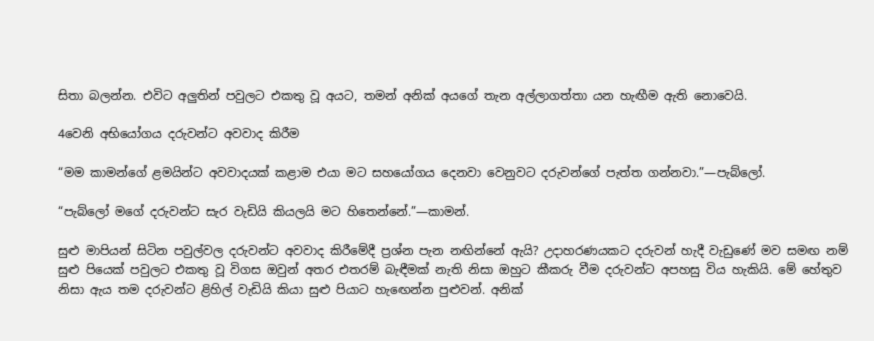සිතා බලන්න. එවිට අලුතින් පවුලට එකතු වූ අයට, තමන් අනික් අයගේ තැන අල්ලාගත්තා යන හැඟීම ඇති නොවෙයි.

4වෙනි අභියෝගය දරුවන්ට අවවාද කිරීම

“මම කාමන්ගේ ළමයින්ට අවවාදයක් කළාම එයා මට සහයෝගය දෙනවා වෙනුවට දරුවන්ගේ පැත්ත ගන්නවා.”—පැබ්ලෝ.

“පැබ්ලෝ මගේ දරුවන්ට සැර වැඩියි කියලයි මට හිතෙන්නේ.”—කාමන්.

සුළු මාපියන් සිටින පවුල්වල දරුවන්ට අවවාද කිරීමේදී ප්‍රශ්න පැන නඟින්නේ ඇයි? උදාහරණයකට දරුවන් හැදී වැඩුණේ මව සමඟ නම් සුළු පියෙක් පවුලට එකතු වූ විගස ඔවුන් අතර එතරම් බැඳීමක් නැති නිසා ඔහුට කීකරු වීම දරුවන්ට අපහසු විය හැකියි. මේ හේතුව නිසා ඇය තම දරුවන්ට ළිහිල් වැඩියි කියා සුළු පියාට හැඟෙන්න පුළුවන්. අනික්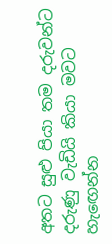අතට සුළු පියා තම දරුවන්ට දරුණු වැඩියි කියා මවට හැඟෙන්න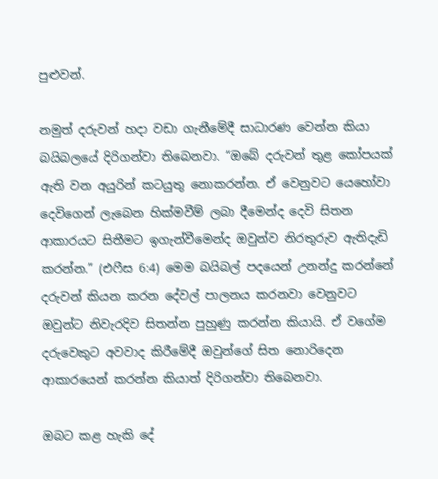පුළුවන්.

නමුත් දරුවන් හදා වඩා ගැනීමේදී සාධාරණ වෙන්න කියා බයිබලයේ දිරිගන්වා තිබෙනවා. “ඔබේ දරුවන් තුළ කෝපයක් ඇති වන අයුරින් කටයුතු නොකරන්න. ඒ වෙනුවට යෙහෝවා දෙවිගෙන් ලැබෙන හික්මවීම් ලබා දීමෙන්ද දෙවි සිතන ආකාරයට සිතීමට ඉගැන්වීමෙන්ද ඔවුන්ව නිරතුරුව ඇතිදැඩි කරන්න.” (එෆීස 6:4) මෙම බයිබල් පදයෙන් උනන්දු කරන්නේ දරුවන් කියන කරන දේවල් පාලනය කරනවා වෙනුවට ඔවුන්ට නිවැරදිව සිතන්න පුහුණු කරන්න කියායි. ඒ වගේම දරුවෙකුට අවවාද කිරීමේදී ඔවුන්ගේ සිත නොරිදෙන ආකාරයෙන් කරන්න කියාත් දිරිගන්වා තිබෙනවා.

ඔබට කළ හැකි දේ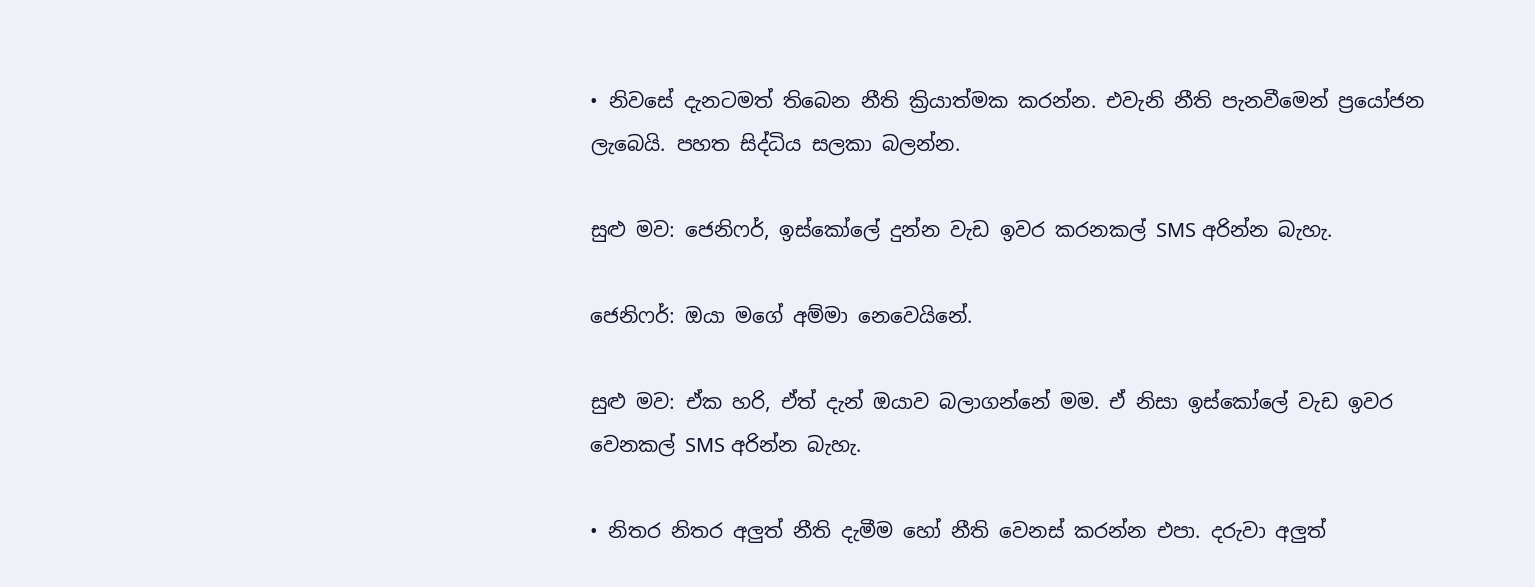• නිවසේ දැනටමත් තිබෙන නීති ක්‍රියාත්මක කරන්න. එවැනි නීති පැනවීමෙන් ප්‍රයෝජන ලැබෙයි. පහත සිද්ධිය සලකා බලන්න.

සුළු මව: ජෙනිෆර්, ඉස්කෝලේ දුන්න වැඩ ඉවර කරනකල් SMS අරින්න බැහැ.

ජෙනිෆර්: ඔයා මගේ අම්මා නෙවෙයිනේ.

සුළු මව: ඒක හරි, ඒත් දැන් ඔයාව බලාගන්නේ මම. ඒ නිසා ඉස්කෝලේ වැඩ ඉවර වෙනකල් SMS අරින්න බැහැ.

• නිතර නිතර අලුත් නීති දැමීම හෝ නීති වෙනස් කරන්න එපා. දරුවා අලුත්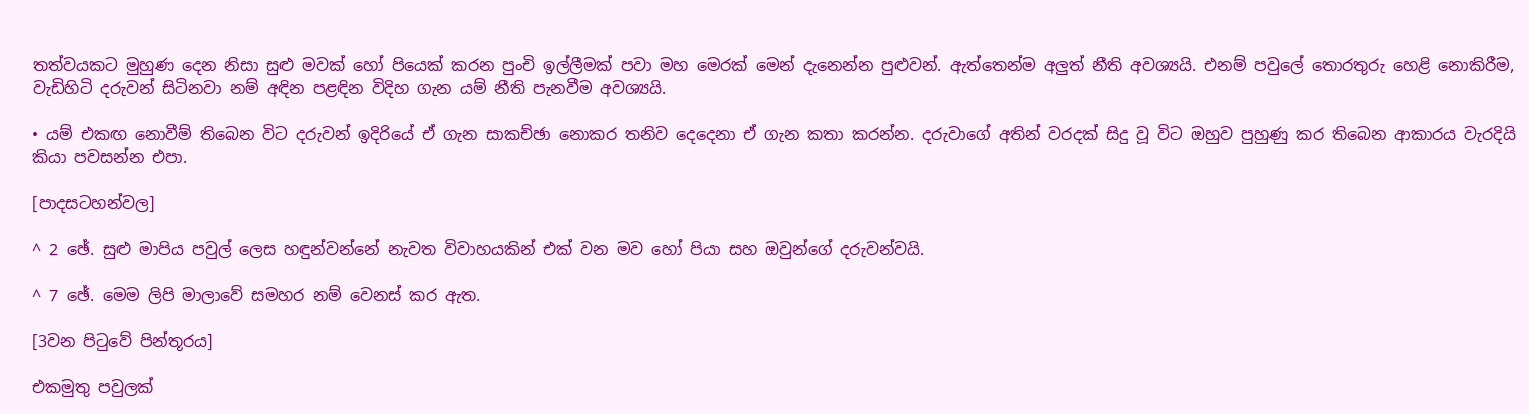තත්වයකට මුහුණ දෙන නිසා සුළු මවක් හෝ පියෙක් කරන පුංචි ඉල්ලීමක් පවා මහ මෙරක් මෙන් දැනෙන්න පුළුවන්. ඇත්තෙන්ම අලුත් නීති අවශ්‍යයි. එනම් පවුලේ තොරතුරු හෙළි නොකිරීම, වැඩිහිටි දරුවන් සිටිනවා නම් අඳින පළඳින විදිහ ගැන යම් නීති පැනවීම අවශ්‍යයි.

• යම් එකඟ නොවීම් තිබෙන විට දරුවන් ඉදිරියේ ඒ ගැන සාකච්ඡා නොකර තනිව දෙදෙනා ඒ ගැන කතා කරන්න. දරුවාගේ අතින් වරදක් සිදු වූ විට ඔහුව පුහුණු කර තිබෙන ආකාරය වැරදියි කියා පවසන්න එපා.

[පාදසටහන්වල]

^ 2 ඡේ. සුළු මාපිය පවුල් ලෙස හඳුන්වන්නේ නැවත විවාහයකින් එක් වන මව හෝ පියා සහ ඔවුන්ගේ දරුවන්වයි.

^ 7 ඡේ. මෙම ලිපි මාලාවේ සමහර නම් වෙනස් කර ඇත.

[3වන පිටුවේ පින්තූරය]

එකමුතු පවුලක්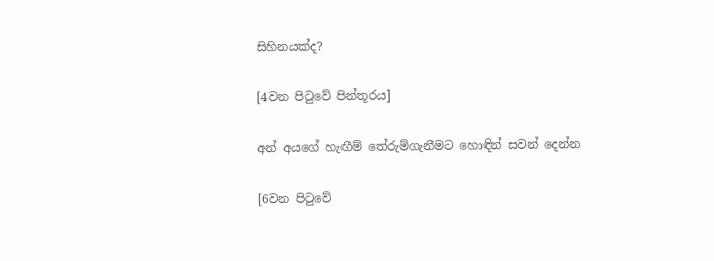සිහිනයක්ද?

[4වන පිටුවේ පින්තූරය]

අන් අයගේ හැඟීම් තේරුම්ගැනීමට හොඳින් සවන් දෙන්න

[6වන පිටුවේ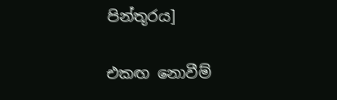පින්තූරය]

එකඟ නොවීම්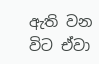ඇති වන විට ඒවා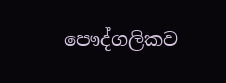පෞද්ගලිකව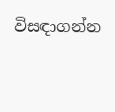විසඳාගන්න